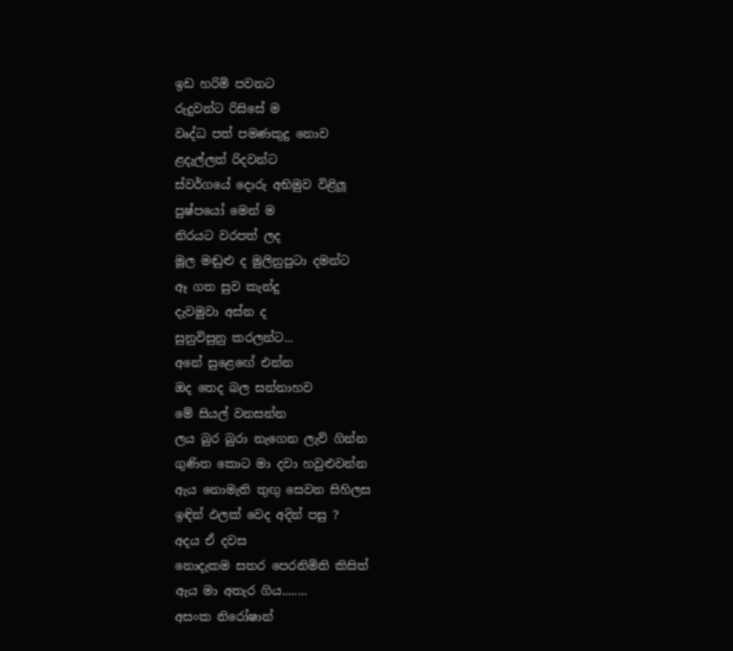ඉඩ හරිමි පවනට
රුදුවන්ට රිසිසේ ම
වෘද්ධ පත් පමණකුදු නොව
ළදැල්ලත් රිදවන්ට
ස්වර්ගයේ දොරු අභිමුව විළිලූ
පුෂ්පයෝ මෙන් ම
නිරයට වරපත් ලද
මූල මඬුළු ද මුලිනුපුටා දමන්ට
ඈ ගත සුව කැන්දු
දැවමුවා අස්න ද
සුනුවිසුනු කරලන්ට...
අනේ සුළෙඟේ එන්න
ඔද තෙද බල සන්නාහව
මේ සියල් වනසන්න
ලය බුර බුරා නැගෙන ලැව් ගින්න
ගුණිත කොට මා දවා හවුළුවන්න
ඇය නොමැති තුඟු සෙවන සිහිලස
ඉඳින් ඵලක් වෙද අදින් පසු ?
අදය ඒ දවස
නොදැකම සතර පෙරනිමිති කිසිත්
ඇය මා අතැර ගිය........
අසංක නිරෝෂාන්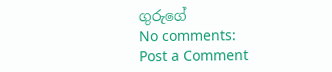ගුරුගේ
No comments:
Post a Comment